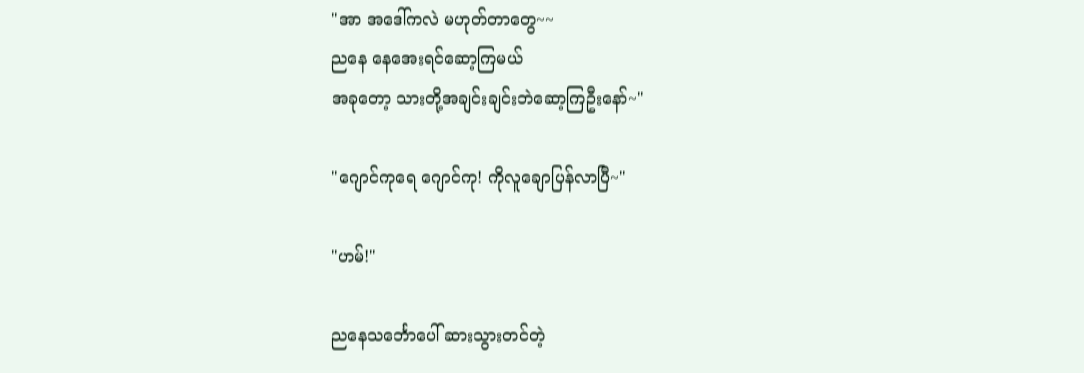"အာ အဒေါ်ကလဲ မဟုတ်တာတွေ~~
ညနေ နေအေးရင်ဆော့ကြမယ်
အခုတော့ သားတို့အချင်းချင်းဘဲဆော့ကြဦးနော်~"

"ဂျောင်ကုရေ ဂျောင်ကု! ကိုလူချောပြန်လာပြီ~"

"ဟမ်!"

ညနေသင်္ဘောပေါ် ဆားသွားတင်တဲ့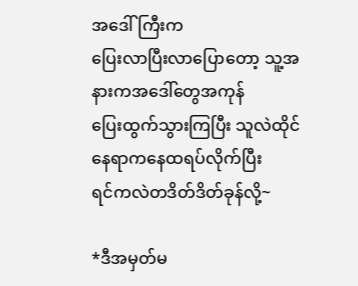အဒေါ်ကြီးက
ပြေးလာပြီးလာပြောတော့ သူ့အနားကအဒေါ်တွေအကုန်
ပြေးထွက်သွားကြပြီး သူလဲထိုင်နေရာကနေထရပ်လိုက်ပြီး
ရင်ကလဲတဒိတ်ဒိတ်ခုန်လို့~

*ဒီအမှတ်မ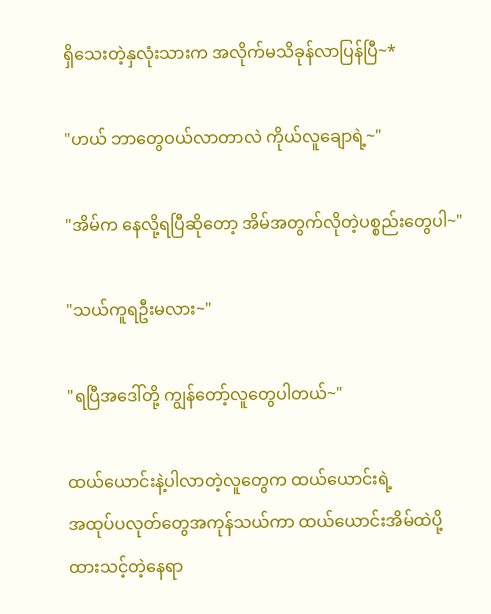ရှိသေးတဲ့နှလုံးသားက အလိုက်မသိခုန်လာပြန်ပြီ~*

"ဟယ် ဘာတွေဝယ်လာတာလဲ ကိုယ်လူချောရဲ့~"

"အိမ်က နေလို့ရပြီဆိုတော့ အိမ်အတွက်လိုတဲ့ပစ္စည်းတွေပါ~"

"သယ်ကူရဦးမလား~"

"ရပြီအဒေါ်တို့ ကျွန်တော့်လူတွေပါတယ်~"

ထယ်ယောင်းနဲ့ပါလာတဲ့လူတွေက ထယ်ယောင်းရဲ့
အထုပ်ပလုတ်တွေအကုန်သယ်ကာ ထယ်ယောင်းအိမ်ထဲပို့
ထားသင့်တဲ့နေရာ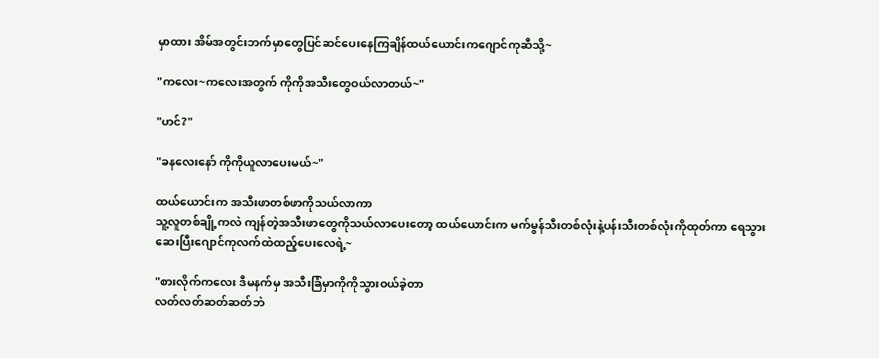မှာထား အိမ်အတွင်းဘက်မှာတွေပြင်ဆင်ပေးနေကြချိန်ထယ်ယောင်းကဂျောင်ကုဆီသို့~

"ကလေး~ကလေးအတွက် ကိုကိုအသီးတွေဝယ်လာတယ်~"

"ဟင်?"

"ခနလေးနော် ကိုကိုယူလာပေးမယ်~"

ထယ်ယောင်းက အသီးဖာတစ်ဖာကိုသယ်လာကာ
သူ့လူတစ်ချို့ကလဲ ကျန်တဲ့အသီးဖာတွေကိုသယ်လာပေးတော့ ထယ်ယောင်းက မက်မွန်သီးတစ်လုံးနဲ့ပန်းသီးတစ်လုံးကိုထုတ်ကာ ရေသွားဆေးပြီးဂျောင်ကုလက်ထဲထည့်ပေးလေရဲ့~

"စားလိုက်ကလေး ဒီမနက်မှ အသီးခြံမှာကိုကိုသွားဝယ်ခဲ့တာ
လတ်လတ်ဆတ်ဆတ်ဘဲ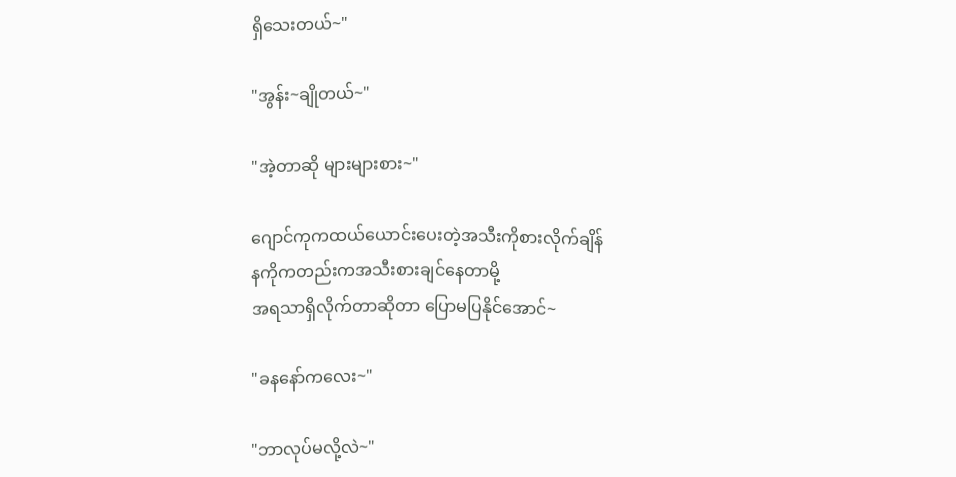ရှိသေးတယ်~"

"အွန်း~ချိုတယ်~"

"အဲ့တာဆို များများစား~"

ဂျောင်ကုကထယ်ယောင်းပေးတဲ့အသီးကိုစားလိုက်ချိန်
နကိုကတည်းကအသီးစားချင်နေတာမို့
အရသာရှိလိုက်တာဆိုတာ ပြောမပြနိုင်အောင်~

"ခနနော်ကလေး~"

"ဘာလုပ်မလို့လဲ~"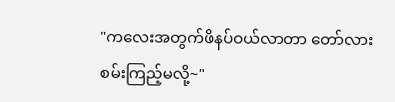"ကလေးအတွက်ဖိနပ်ဝယ်လာတာ တော်လားစမ်းကြည့်မလို့~"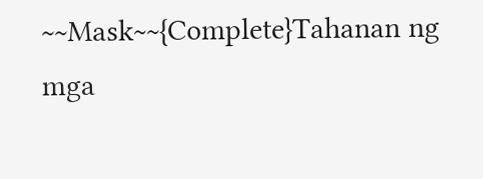~~Mask~~{Complete}Tahanan ng mga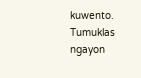kuwento. Tumuklas ngayon